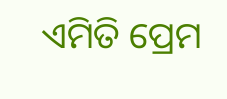ଏମିତି ପ୍ରେମ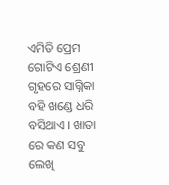ଏମିତି ପ୍ରେମ
ଗୋଟିଏ ଶ୍ରେଣୀ ଗୃହରେ ସାଗ୍ନିକା ବହି ଖଣ୍ଡେ ଧରି ବସିଥାଏ । ଖାତା ରେ କଣ ସବୁ ଲେଖି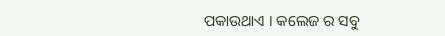ପକାଉଥାଏ । କଲେଜ ର ସବୁ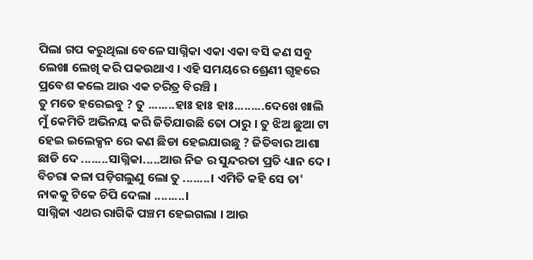ପିଲା ଗପ କରୁଥିଲା ବେଳେ ସାଗ୍ନିକା ଏକା ଏକା ବସି କଣ ସବୁ ଲେଖା ଲେଖି କରି ପକଉଥାଏ । ଏହି ସମୟରେ ଶ୍ରେଣୀ ଗୃହରେ ପ୍ରବେଶ କଲେ ଆଉ ଏକ ଚରିତ୍ର ବିରଞ୍ଚି ।
ତୁ ମତେ ହରେଇବୁ ? ତୁ ........ହାଃ ହାଃ ହାଃ.........ଦେଖେ ଖାଲି ମୁଁ କେମିତି ଅଭିନୟ କରି ଜିତିଯାଉଛି ତୋ ଠାରୁ । ତୁ ଝିଅ ଛୁଆ ଟା ହେଇ ଇଲେକ୍ସନ ରେ କଣ ଛିଡା ହେଇଯାଉଛୁ ? ଜିତିବାର ଆଶା ଛାଡି ଦେ ........ସାଗ୍ନିକା.....ଆଉ ନିଜ ର ସୁନ୍ଦରତା ପ୍ରତି ଧ୍ୟାନ ଦେ । ବିଚରା କଳା ପଡ଼ିଗଲୁଣୁ ଲୋ ତୁ ........। ଏମିତି କହି ସେ ତା' ନାକକୁ ଟିକେ ଚିପି ଦେଲା .........।
ସାଗ୍ନିକା ଏଥର ରାଗିକି ପଞ୍ଚମ ହେଇଗଲା । ଆଉ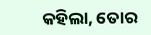କହିଲା, ତୋର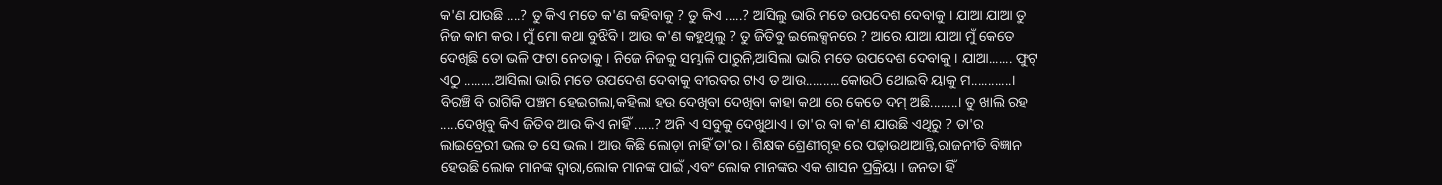କ'ଣ ଯାଉଛି ....? ତୁ କିଏ ମତେ କ'ଣ କହିବାକୁ ? ତୁ କିଏ .....? ଆସିଲୁ ଭାରି ମତେ ଉପଦେଶ ଦେବାକୁ । ଯାଆ ଯାଆ ତୁ ନିଜ କାମ କର । ମୁଁ ମୋ କଥା ବୁଝିବି । ଆଉ କ'ଣ କହୁଥିଲୁ ? ତୁ ଜିତିବୁ ଇଲେକ୍ସନରେ ? ଆରେ ଯାଆ ଯାଆ ମୁଁ କେତେ ଦେଖିଛି ତୋ ଭଳି ଫଟା ନେତାକୁ । ନିଜେ ନିଜକୁ ସମ୍ଭାଳି ପାରୁନି,ଆସିଲା ଭାରି ମତେ ଉପଦେଶ ଦେବାକୁ । ଯାଆ....... ଫୁଟ୍ ଏଠୁ .........ଆସିଲା ଭାରି ମତେ ଉପଦେଶ ଦେବାକୁ ବୀରବର ଟାଏ ତ ଆଉ..........କୋଉଠି ଥୋଇବି ୟାକୁ ମ............।
ବିରଞ୍ଚି ବି ରାଗିକି ପଞ୍ଚମ ହେଇଗଲା,କହିଲା ହଉ ଦେଖିବା ଦେଖିବା କାହା କଥା ରେ କେତେ ଦମ୍ ଅଛି........। ତୁ ଖାଲି ରହ .....ଦେଖିବୁ କିଏ ଜିତିବ ଆଉ କିଏ ନାହିଁ ......? ଅନି ଏ ସବୁକୁ ଦେଖୁଥାଏ । ତା'ର ବା କ'ଣ ଯାଉଛି ଏଥିରୁ ? ତା'ର ଲାଇବ୍ରେରୀ ଭଲ ତ ସେ ଭଲ । ଆଉ କିଛି ଲୋଡ଼ା ନାହିଁ ତା'ର । ଶିକ୍ଷକ ଶ୍ରେଣୀଗୃହ ରେ ପଢ଼ାଉଥାଆନ୍ତି,ରାଜନୀତି ବିଜ୍ଞାନ ହେଉଛି ଲୋକ ମାନଙ୍କ ଦ୍ୱାରା,ଲୋକ ମାନଙ୍କ ପାଇଁ ,ଏବଂ ଲୋକ ମାନଙ୍କର ଏକ ଶାସନ ପ୍ରକ୍ରିୟା । ଜନତା ହିଁ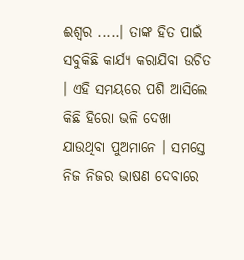ଈଶ୍ୱର .....। ତାଙ୍କ ହିତ ପାଇଁ ସବୁକିଛି କାର୍ଯ୍ୟ କରାଯିବା ଉଚିତ । ଏହି ସମୟରେ ପଶି ଆସିଲେ କିଛି ହିରୋ ଭଳି ଦେଖା ଯାଉଥିବା ପୁଅମାନେ । ସମସ୍ତେ ନିଜ ନିଜର ଭାଷଣ ଦେବାରେ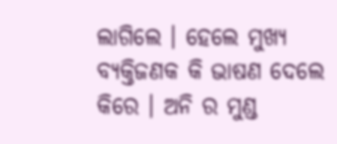ଲାଗିଲେ । ହେଲେ ମୁଖ୍ୟ ବ୍ୟକ୍ତିଜଣକ କି ଭାଷଣ ଦେଲେ କିରେ । ଅନି ର ମୁଣ୍ଡ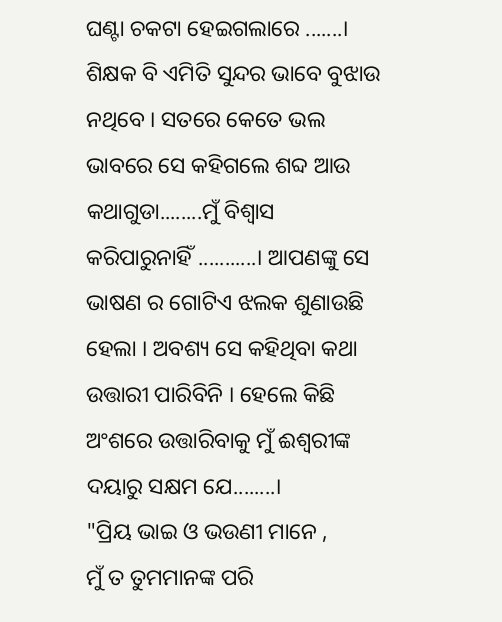ଘଣ୍ଟା ଚକଟା ହେଇଗଲାରେ .......। ଶିକ୍ଷକ ବି ଏମିତି ସୁନ୍ଦର ଭାବେ ବୁଝାଉ ନଥିବେ । ସତରେ କେତେ ଭଲ ଭାବରେ ସେ କହିଗଲେ ଶବ୍ଦ ଆଉ କଥାଗୁଡା........ମୁଁ ବିଶ୍ୱାସ କରିପାରୁନାହିଁ ...........। ଆପଣଙ୍କୁ ସେ ଭାଷଣ ର ଗୋଟିଏ ଝଲକ ଶୁଣାଉଛି ହେଲା । ଅବଶ୍ୟ ସେ କହିଥିବା କଥା ଉତ୍ତାରୀ ପାରିବିନି । ହେଲେ କିଛି ଅଂଶରେ ଉତ୍ତାରିବାକୁ ମୁଁ ଈଶ୍ୱରୀଙ୍କ ଦୟାରୁ ସକ୍ଷମ ଯେ........।
"ପ୍ରିୟ ଭାଇ ଓ ଭଉଣୀ ମାନେ ,
ମୁଁ ତ ତୁମମାନଙ୍କ ପରି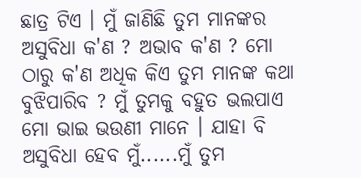ଛାତ୍ର ଟିଏ । ମୁଁ ଜାଣିଛି ତୁମ ମାନଙ୍କର ଅସୁବିଧା କ'ଣ ? ଅଭାବ କ'ଣ ? ମୋ ଠାରୁ କ'ଣ ଅଧିକ କିଏ ତୁମ ମାନଙ୍କ କଥା ବୁଝିପାରିବ ? ମୁଁ ତୁମକୁ ବହୁତ ଭଲପାଏ ମୋ ଭାଇ ଭଉଣୀ ମାନେ । ଯାହା ବି ଅସୁବିଧା ହେବ ମୁଁ......ମୁଁ ତୁମ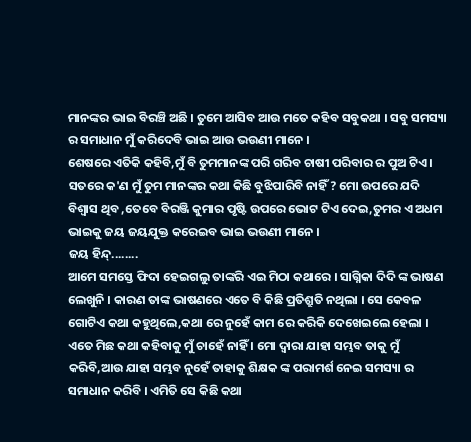ମାନଙ୍କର ଭାଇ ବିରଞ୍ଚି ଅଛି । ତୁମେ ଆସିବ ଆଉ ମତେ କହିବ ସବୁକଥା । ସବୁ ସମସ୍ୟା ର ସମାଧାନ ମୁଁ କରିଦେବି ଭାଇ ଆଉ ଭଉଣୀ ମାନେ ।
ଶେଷରେ ଏତିକି କହିବି,ମୁଁ ବି ତୁମମାନଙ୍କ ପରି ଗରିବ ଚାଷୀ ପରିବାର ର ପୁଅ ଟିଏ । ସତରେ କ'ଣ ମୁଁ ତୁମ ମାନଙ୍କର କଥା କିଛି ବୁଝିପାରିବି ନାହିଁ ? ମୋ ଉପରେ ଯଦି ବିଶ୍ୱାସ ଥିବ ,ତେବେ ବିରଞ୍ଜି କୁମାର ପୃଷ୍ଟି ଉପରେ ଭୋଟ ଟିଏ ଦେଇ,ତୁମର ଏ ଅଧମ ଭାଇକୁ ଜୟ ଜୟଯୁକ୍ତ କରେଇବ ଭାଇ ଭଉଣୀ ମାନେ ।
ଜୟ ହିନ୍ଦ୍........
ଆମେ ସମସ୍ତେ ଫିଦା ହେଇଗଲୁ ତାଙ୍କରି ଏଇ ମିଠା କଥାରେ । ସାଗ୍ନିକା ଦିଦି ଙ୍କ ଭାଷଣ ଲେଖୁନି । କାରଣ ତାଙ୍କ ଭାଷଣରେ ଏତେ ବି କିଛି ପ୍ରତିଶ୍ରୁତି ନଥିଲା । ସେ କେବଳ ଗୋଟିଏ କଥା କହୁଥିଲେ,କଥା ରେ ନୁହେଁ କାମ ରେ କରିକି ଦେଖେଇଲେ ହେଲା । ଏତେ ମିଛ କଥା କହିବାକୁ ମୁଁ ଚାହେଁ ନାହିଁ । ମୋ ଦ୍ୱାରା ଯାହା ସମ୍ଭବ ତାକୁ ମୁଁ କରିବି,ଆଉ ଯାହା ସମ୍ଭବ ନୁହେଁ ତାହାକୁ ଶିକ୍ଷକ ଙ୍କ ପରାମର୍ଶ ନେଇ ସମସ୍ୟା ର ସମାଧାନ କରିବି । ଏମିତି ସେ କିଛି କଥା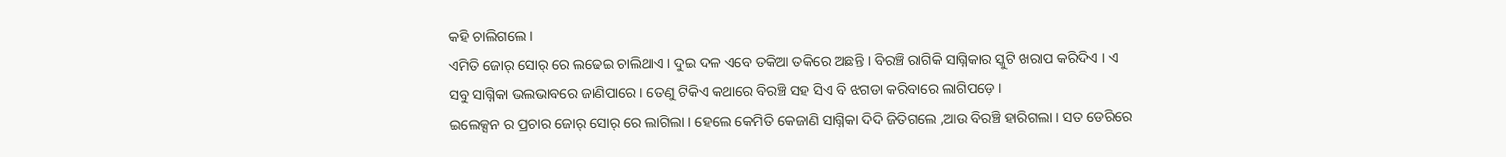କହି ଚାଲିଗଲେ ।
ଏମିତି ଜୋର୍ ସୋର୍ ରେ ଲଢେଇ ଚାଲିଥାଏ । ଦୁଇ ଦଳ ଏବେ ତକିଆ ତକିରେ ଅଛନ୍ତି । ବିରଞ୍ଚି ରାଗିକି ସାଗ୍ନିକାର ସ୍କୁଟି ଖରାପ କରିଦିଏ । ଏ ସବୁ ସାଗ୍ନିକା ଭଲଭାବରେ ଜାଣିପାରେ । ତେଣୁ ଟିକିଏ କଥାରେ ବିରଞ୍ଚି ସହ ସିଏ ବି ଝଗଡା କରିବାରେ ଲାଗିପଡ଼େ ।
ଇଲେକ୍ସନ ର ପ୍ରଚାର ଜୋର୍ ସୋର୍ ରେ ଲାଗିଲା । ହେଲେ କେମିତି କେଜାଣି ସାଗ୍ନିକା ଦିଦି ଜିତିଗଲେ ,ଆଉ ବିରଞ୍ଚି ହାରିଗଲା । ସତ ଡେରିରେ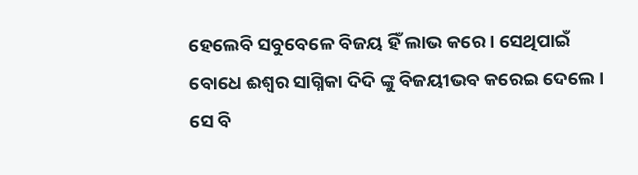ହେଲେବି ସବୁବେଳେ ବିଜୟ ହିଁ ଲାଭ କରେ । ସେଥିପାଇଁ ବୋଧେ ଈଶ୍ୱର ସାଗ୍ନିକା ଦିଦି ଙ୍କୁ ବିଜୟୀଭବ କରେଇ ଦେଲେ । ସେ ବି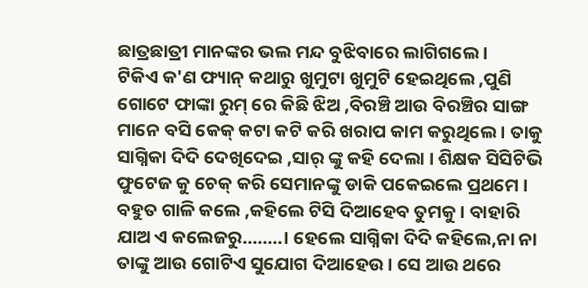ଛାତ୍ରଛାତ୍ରୀ ମାନଙ୍କର ଭଲ ମନ୍ଦ ବୁଝିବାରେ ଲାଗିଗଲେ ।
ଟିକିଏ କ'ଣ ଫ୍ୟାନ୍ କଥାରୁ ଖୁମୁଟା ଖୁମୁଟି ହେଇଥିଲେ ,ପୁଣି ଗୋଟେ ଫାଙ୍କା ରୁମ୍ ରେ କିଛି ଝିଅ ,ବିରଞ୍ଚି ଆଉ ବିରଞ୍ଚିର ସାଙ୍ଗ ମାନେ ବସି କେକ୍ କଟା କଟି କରି ଖରାପ କାମ କରୁଥିଲେ । ତାକୁ ସାଗ୍ନିକା ଦିଦି ଦେଖିଦେଇ ,ସାର୍ ଙ୍କୁ କହି ଦେଲା । ଶିକ୍ଷକ ସିସିଟିଭି ଫୁଟେଜ କୁ ଚେକ୍ କରି ସେମାନଙ୍କୁ ଡାକି ପକେଇଲେ ପ୍ରଥମେ । ବହୁତ ଗାଳି କଲେ ,କହିଲେ ଟିସି ଦିଆହେବ ତୁମକୁ । ବାହାରି ଯାଅ ଏ କଲେଜରୁ........। ହେଲେ ସାଗ୍ନିକା ଦିଦି କହିଲେ,ନା ନା ତାଙ୍କୁ ଆଉ ଗୋଟିଏ ସୁଯୋଗ ଦିଆହେଉ । ସେ ଆଉ ଥରେ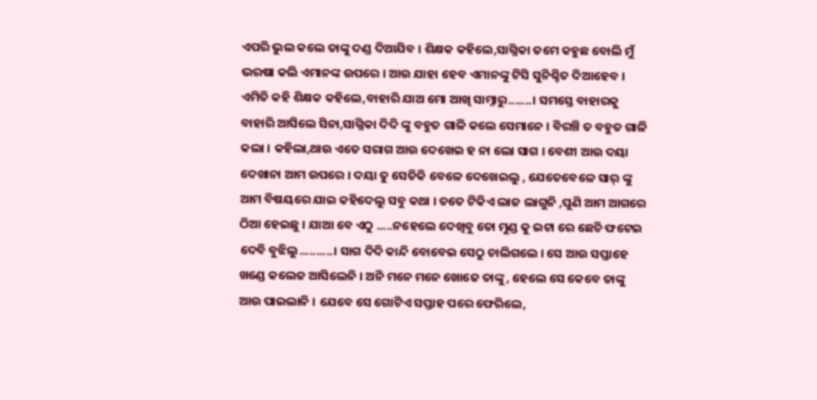ଏପରି ଭୁଲ କଲେ ତାଙ୍କୁ ଦଣ୍ଡ ଦିଆଯିବ । ଶିକ୍ଷକ କହିଲେ,ସାଗ୍ନିକା ତମେ କହୁଛ ବୋଲି ମୁଁ ଭରଷା କଲି ଏମାନଙ୍କ ଉପରେ । ଆଉ ଯାହା ହେବ ଏମାନଙ୍କୁ ଟିସି ସୁନିଶ୍ଚିତ ଦିଆହେବ । ଏମିତି କହି ଶିକ୍ଷକ କହିଲେ,ବାହାରି ଯାଅ ମୋ ଆଖି ସାମ୍ନାରୁ.......। ସମସ୍ତେ ବାହାରକୁ ବାହାରି ଆସିଲେ ସିନା,ସାଗ୍ନିକା ଦିଦି ଙ୍କୁ ବହୁତ ଗାଳି କଲେ ସେମାନେ । ବିରଞ୍ଚି ତ ବହୁତ ଗାଳି କଲା । କହିଲା,ଥାଉ ଏତେ ସରାଗ ଆଉ ଦେଖେଇ ହ ନା ଲୋ ସାଗ । ବେଶୀ ଆଉ ଦୟା ଦେଖାନା ଆମ ଉପରେ । ଦୟା ତୁ ସେତିକି ବେଳେ ଦେଖେଇଲୁ , ଯେତେବେଳେ ସାର୍ ଙ୍କୁ ଆମ ବିଷୟରେ ଯାଇ କହିଦେଲୁ ସବୁ କଥା । ତତେ ଟିକିଏ ଲାଜ ଲାଗୁନି ,ପୁଣି ଆମ ଆଗରେ ଠିଆ ହେଇଛୁ । ଯାଆ ବେ ଏଠୁ .....ନହେଲେ ଦେଖିବୁ ତୋ ମୁଣ୍ଡ କୁ ଇଟା ରେ ଛେଚି ଫଟେଇ ଦେବି ବୁଝିଲୁ..........। ସାଗ ଦିଦି କାନ୍ଦି ବୋବେଇ ସେଠୁ ଚାଲିଗଲେ । ସେ ଆଉ ସପ୍ତାହେ ଖଣ୍ଡେ କଲେଜ ଆସିଲେନି । ଅନି ମନେ ମନେ ଖୋଜେ ତାଙ୍କୁ, ହେଲେ ସେ କେବେ ତାଙ୍କୁ ଆଉ ପାଇଲାନି । ଯେବେ ସେ ଗୋଟିଏ ସପ୍ତାହ ପରେ ଫେରିଲେ,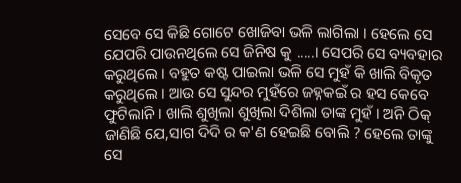ସେବେ ସେ କିଛି ଗୋଟେ ଖୋଜିବା ଭଳି ଲାଗିଲା । ହେଲେ ସେ ଯେପରି ପାଉନଥିଲେ ସେ ଜିନିଷ କୁ .....। ସେପରି ସେ ବ୍ୟବହାର କରୁଥିଲେ । ବହୁତ କଷ୍ଟ ପାଇଲା ଭଳି ସେ ମୁହଁ କି ଖାଲି ବିକୃତ କରୁଥିଲେ । ଆଉ ସେ ସୁନ୍ଦର ମୁହଁରେ ଜହ୍ନକଇଁ ର ହସ କେବେ ଫୁଟିଲାନି । ଖାଲି ଶୁଖିଲା ଶୁଖିଲା ଦିଶିଲା ତାଙ୍କ ମୁହଁ । ଅନି ଠିକ୍ ଜାଣିଛି ଯେ,ସାଗ ଦିଦି ର କ'ଣ ହେଇଛି ବୋଲି ? ହେଲେ ତାଙ୍କୁ ସେ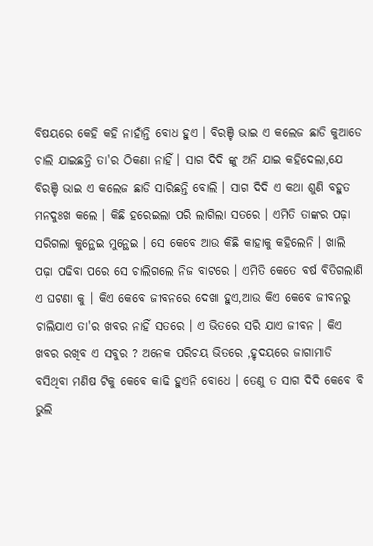ବିଷୟରେ କେହି କହି ନାହାଁନ୍ତି ବୋଧ ହୁଏ । ବିରଞ୍ଚି ଭାଇ ଏ କଲେଜ ଛାଡି କୁଆଡେ ଚାଲି ଯାଇଛନ୍ତି ତା'ର ଠିକଣା ନାହିଁ । ସାଗ ଦିଦି ଙ୍କୁ ଅନି ଯାଇ କହିଦେଲା,ଯେ ବିରଞ୍ଚି ଭାଇ ଏ କଲେଜ ଛାଡି ସାରିଛନ୍ତି ବୋଲି । ସାଗ ଦିଦି ଏ କଥା ଶୁଣି ବହୁତ ମନଦୁଃଖ କଲେ । କିଛି ହରେଇଲା ପରି ଲାଗିଲା ସତରେ । ଏମିତି ତାଙ୍କର ପଢ଼ା ସରିଗଲା କୁନ୍ଥେଇ ମୁନ୍ଥେଇ । ସେ କେବେ ଆଉ କିଛି କାହାକୁ କହିଲେନି । ଖାଲି ପଢ଼ା ପଢିବା ପରେ ସେ ଚାଲିଗଲେ ନିଜ ବାଟରେ । ଏମିତି କେତେ ବର୍ଷ ବିତିଗଲାଣି ଏ ଘଟଣା କୁ । କିଏ କେବେ ଜୀବନରେ ଦେଖା ହୁଏ,ଆଉ କିଏ କେବେ ଜୀବନରୁ ଚାଲିଯାଏ ତା'ର ଖବର ନାହିଁ ସତରେ । ଏ ଭିତରେ ସରି ଯାଏ ଜୀବନ । କିଏ ଖବର ରଖିବ ଏ ସବୁର ? ଅନେକ ପରିଚୟ ଭିତରେ ,ହୃଦୟରେ ଜାଗାମାଡି ବସିଥିବା ମଣିଷ ଟିକୁ କେବେ କାଢି ହୁଏନି ବୋଧେ । ତେଣୁ ତ ସାଗ ଦିଦି କେବେ ବି ଭୁଲି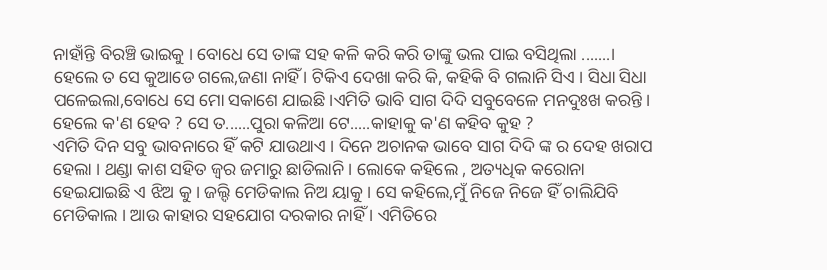ନାହାଁନ୍ତି ବିରଞ୍ଚି ଭାଇକୁ । ବୋଧେ ସେ ତାଙ୍କ ସହ କଳି କରି କରି ତାଙ୍କୁ ଭଲ ପାଇ ବସିଥିଲା .......। ହେଲେ ତ ସେ କୁଆଡେ ଗଲେ,ଜଣା ନାହିଁ । ଟିକିଏ ଦେଖା କରି କି, କହିକି ବି ଗଲାନି ସିଏ । ସିଧା ସିଧା ପଳେଇଲା,ବୋଧେ ସେ ମୋ ସକାଶେ ଯାଇଛି ।ଏମିତି ଭାବି ସାଗ ଦିଦି ସବୁବେଳେ ମନଦୁଃଖ କରନ୍ତି । ହେଲେ କ'ଣ ହେବ ? ସେ ତ......ପୁରା କଳିଆ ଟେ.....କାହାକୁ କ'ଣ କହିବ କୁହ ?
ଏମିତି ଦିନ ସବୁ ଭାବନାରେ ହିଁ କଟି ଯାଉଥାଏ । ଦିନେ ଅଚାନକ ଭାବେ ସାଗ ଦିଦି ଙ୍କ ର ଦେହ ଖରାପ ହେଲା । ଥଣ୍ଡା କାଶ ସହିତ ଜ୍ୱର ଜମାରୁ ଛାଡିଲାନି । ଲୋକେ କହିଲେ , ଅତ୍ୟଧିକ କରୋନା ହେଇଯାଇଛି ଏ ଝିଅ କୁ । ଜଲ୍ଦି ମେଡିକାଲ ନିଅ ୟାକୁ । ସେ କହିଲେ,ମୁଁ ନିଜେ ନିଜେ ହିଁ ଚାଲିଯିବି ମେଡିକାଲ । ଆଉ କାହାର ସହଯୋଗ ଦରକାର ନାହିଁ । ଏମିତିରେ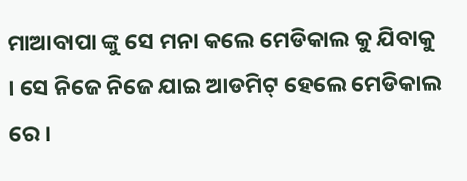ମାଆବାପା ଙ୍କୁ ସେ ମନା କଲେ ମେଡିକାଲ କୁ ଯିବାକୁ । ସେ ନିଜେ ନିଜେ ଯାଇ ଆଡମିଟ୍ ହେଲେ ମେଡିକାଲ ରେ ।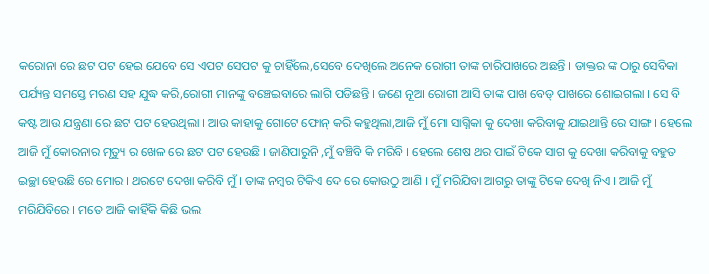କରୋନା ରେ ଛଟ ପଟ ହେଇ ଯେବେ ସେ ଏପଟ ସେପଟ କୁ ଚାହିଁଲେ,ସେବେ ଦେଖିଲେ ଅନେକ ରୋଗୀ ତାଙ୍କ ଚାରିପାଖରେ ଅଛନ୍ତି । ଡାକ୍ତର ଙ୍କ ଠାରୁ ସେବିକା ପର୍ଯ୍ୟନ୍ତ ସମସ୍ତେ ମରଣ ସହ ଯୁଦ୍ଧ କରି,ରୋଗୀ ମାନଙ୍କୁ ବଞ୍ଚେଇବାରେ ଲାଗି ପଡିଛନ୍ତି । ଜଣେ ନୂଆ ରୋଗୀ ଆସି ତାଙ୍କ ପାଖ ବେଡ୍ ପାଖରେ ଶୋଇଗଲା । ସେ ବି କଷ୍ଟ ଆଉ ଯନ୍ତ୍ରଣା ରେ ଛଟ ପଟ ହେଉଥିଲା । ଆଉ କାହାକୁ ଗୋଟେ ଫୋନ୍ କରି କହୁଥିଲା,ଆଜି ମୁଁ ମୋ ସାଗ୍ନିକା କୁ ଦେଖା କରିବାକୁ ଯାଇଥାନ୍ତି ରେ ସାଙ୍ଗ । ହେଲେ ଆଜି ମୁଁ କୋରନାର ମୃତ୍ୟୁ ର ଖେଳ ରେ ଛଟ ପଟ ହେଉଛି । ଜାଣିପାରୁନି ,ମୁଁ ବଞ୍ଚିବି କି ମରିବି । ହେଲେ ଶେଷ ଥର ପାଇଁ ଟିକେ ସାଗ କୁ ଦେଖା କରିବାକୁ ବହୁତ ଇଚ୍ଛା ହେଉଛି ରେ ମୋର । ଥରଟେ ଦେଖା କରିବି ମୁଁ । ତାଙ୍କ ନମ୍ବର ଟିକିଏ ଦେ ରେ କୋଉଠୁ ଆଣି । ମୁଁ ମରିଯିବା ଆଗରୁ ତାଙ୍କୁ ଟିକେ ଦେଖି ନିଏ । ଆଜି ମୁଁ ମରିଯିବିରେ । ମତେ ଆଜି କାହିଁକି କିଛି ଭଲ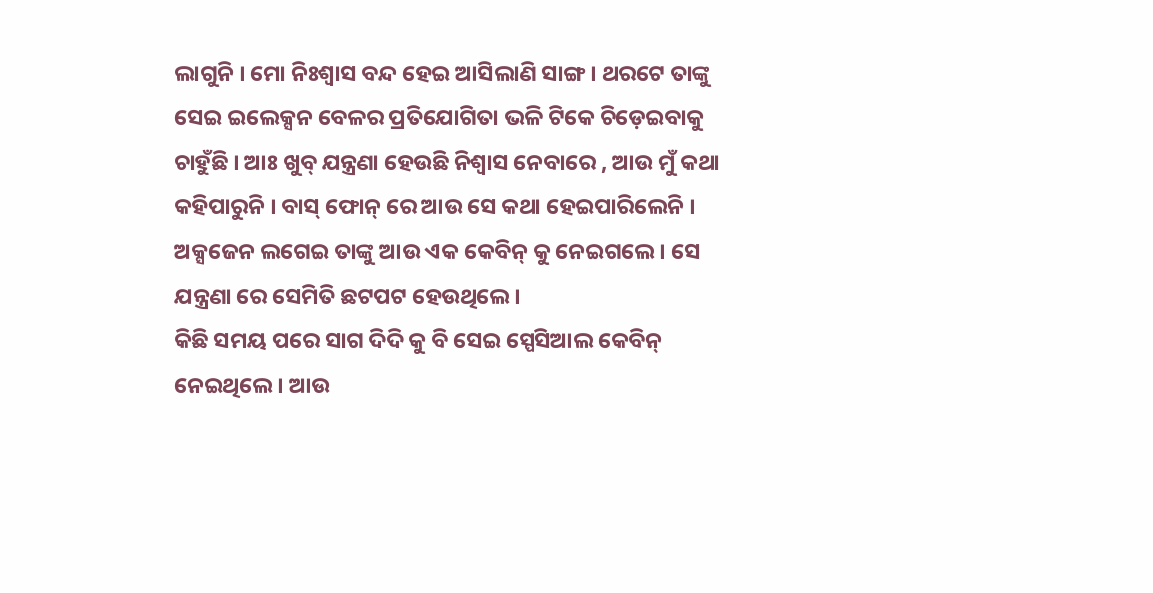ଲାଗୁନି । ମୋ ନିଃଶ୍ୱାସ ବନ୍ଦ ହେଇ ଆସିଲାଣି ସାଙ୍ଗ । ଥରଟେ ତାଙ୍କୁ ସେଇ ଇଲେକ୍ସନ ବେଳର ପ୍ରତିଯୋଗିତା ଭଳି ଟିକେ ଚିଡ଼େଇବାକୁ ଚାହୁଁଛି । ଆଃ ଖୁବ୍ ଯନ୍ତ୍ରଣା ହେଉଛି ନିଶ୍ୱାସ ନେବାରେ , ଆଉ ମୁଁ କଥା କହିପାରୁନି । ବାସ୍ ଫୋନ୍ ରେ ଆଉ ସେ କଥା ହେଇପାରିଲେନି । ଅକ୍ସଜେନ ଲଗେଇ ତାଙ୍କୁ ଆଉ ଏକ କେବିନ୍ କୁ ନେଇଗଲେ । ସେ ଯନ୍ତ୍ରଣା ରେ ସେମିତି ଛଟପଟ ହେଉଥିଲେ ।
କିଛି ସମୟ ପରେ ସାଗ ଦିଦି କୁ ବି ସେଇ ସ୍ପେସିଆଲ କେବିନ୍ ନେଇଥିଲେ । ଆଉ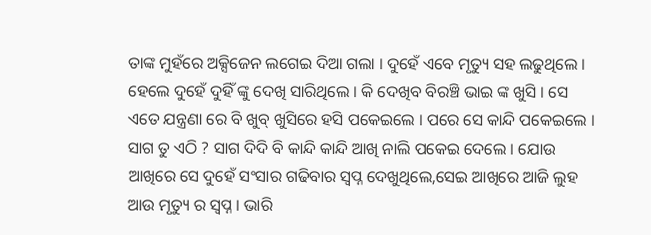ତାଙ୍କ ମୁହଁରେ ଅକ୍ସିଜେନ ଲଗେଇ ଦିଆ ଗଲା । ଦୁହେଁ ଏବେ ମୃତ୍ୟୁ ସହ ଲଢୁଥିଲେ । ହେଲେ ଦୁହେଁ ଦୁହିଁ ଙ୍କୁ ଦେଖି ସାରିଥିଲେ । କି ଦେଖିବ ବିରଞ୍ଚି ଭାଇ ଙ୍କ ଖୁସି । ସେ ଏତେ ଯନ୍ତ୍ରଣା ରେ ବି ଖୁବ୍ ଖୁସିରେ ହସି ପକେଇଲେ । ପରେ ସେ କାନ୍ଦି ପକେଇଲେ । ସାଗ ତୁ ଏଠି ? ସାଗ ଦିଦି ବି କାନ୍ଦି କାନ୍ଦି ଆଖି ନାଲି ପକେଇ ଦେଲେ । ଯୋଉ ଆଖିରେ ସେ ଦୁହେଁ ସଂସାର ଗଢିବାର ସ୍ୱପ୍ନ ଦେଖୁଥିଲେ,ସେଇ ଆଖିରେ ଆଜି ଲୁହ ଆଉ ମୃତ୍ୟୁ ର ସ୍ୱପ୍ନ । ଭାରି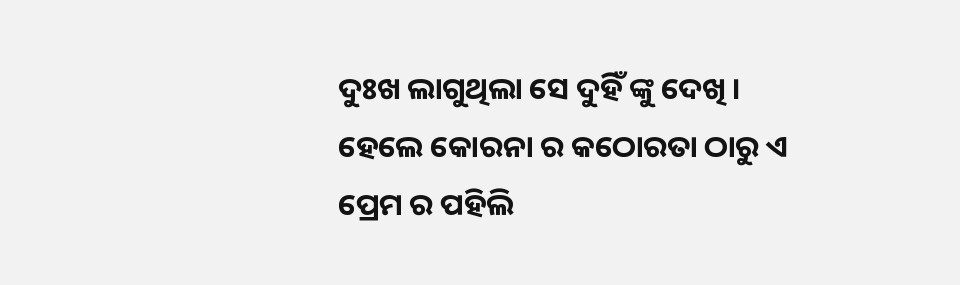ଦୁଃଖ ଲାଗୁଥିଲା ସେ ଦୁହିଁ ଙ୍କୁ ଦେଖି । ହେଲେ କୋରନା ର କଠୋରତା ଠାରୁ ଏ ପ୍ରେମ ର ପହିଲି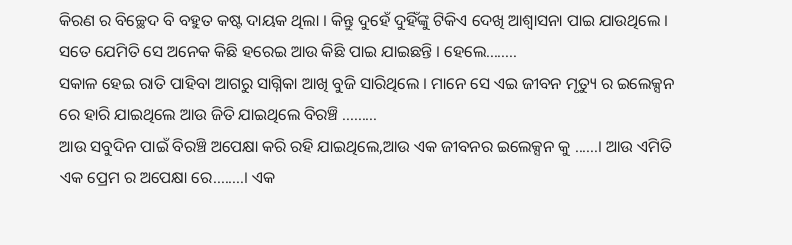କିରଣ ର ବିଚ୍ଛେଦ ବି ବହୁତ କଷ୍ଟ ଦାୟକ ଥିଲା । କିନ୍ତୁ ଦୁହେଁ ଦୁହିଁଙ୍କୁ ଟିକିଏ ଦେଖି ଆଶ୍ୱାସନା ପାଇ ଯାଉଥିଲେ ।
ସତେ ଯେମିତି ସେ ଅନେକ କିଛି ହରେଇ ଆଉ କିଛି ପାଇ ଯାଇଛନ୍ତି । ହେଲେ........
ସକାଳ ହେଇ ରାତି ପାହିବା ଆଗରୁ ସାଗ୍ନିକା ଆଖି ବୁଜି ସାରିଥିଲେ । ମାନେ ସେ ଏଇ ଜୀବନ ମୃତ୍ୟୁ ର ଇଲେକ୍ସନ ରେ ହାରି ଯାଇଥିଲେ ଆଉ ଜିତି ଯାଇଥିଲେ ବିରଞ୍ଚି .........
ଆଉ ସବୁଦିନ ପାଇଁ ବିରଞ୍ଚି ଅପେକ୍ଷା କରି ରହି ଯାଇଥିଲେ,ଆଉ ଏକ ଜୀବନର ଇଲେକ୍ସନ କୁ ......। ଆଉ ଏମିତି ଏକ ପ୍ରେମ ର ଅପେକ୍ଷା ରେ........। ଏକ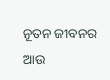ନୂତନ ଜୀବନର ଆଉ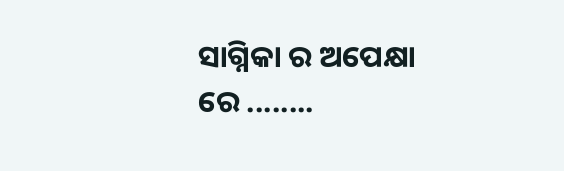ସାଗ୍ନିକା ର ଅପେକ୍ଷା ରେ ........